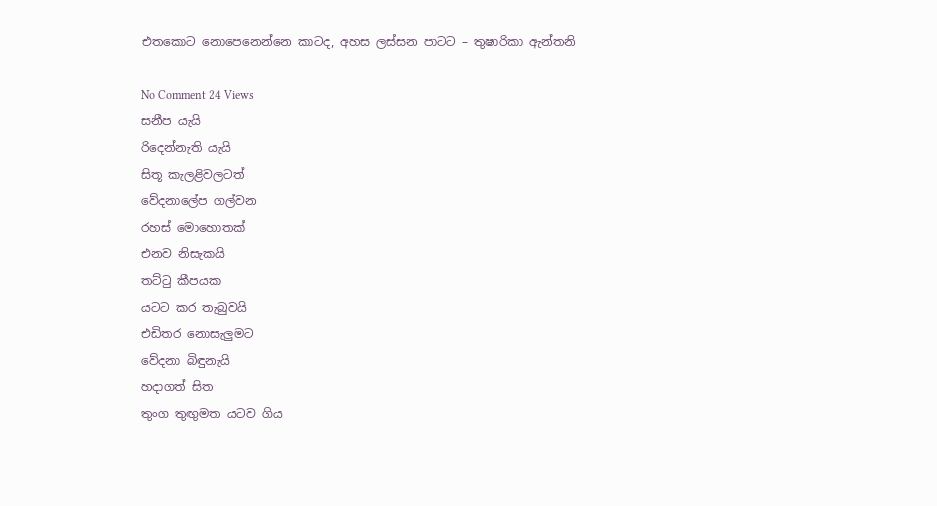එතකොට නොපෙනෙන්නෙ කාටද, අහස ලස්සන පාටට – තුෂාරිකා ඇන්තනි

No Comment 24 Views
සනීප යැයි
රිදෙන්නැති යැයි
සිතූ කැලළිවලටත්
වේදනාලේප ගල්වන
රහස් මොහොතක්
එනව නිසැකයි
තට්ටු කීපයක
යටට කර තැබුවයි
එඩිතර නොසැලුමට
වේදනා බිඳුනැයි
හදාගත් සිත
තුංග තුඟුමත යටව ගිය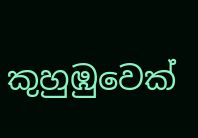කුහුඹුවෙක්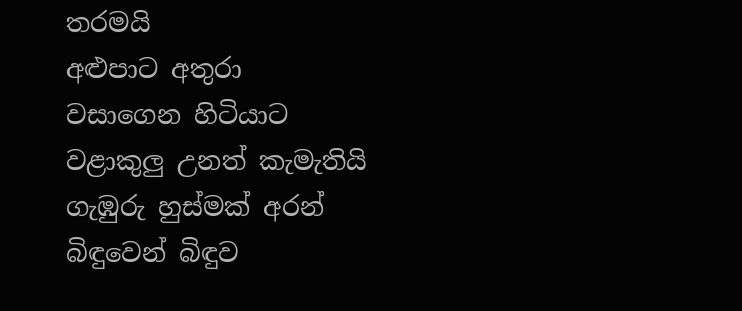තරමයි
අළුපාට අතුරා
වසාගෙන හිටියාට
වළාකුලු උනත් කැමැතියි
ගැඹුරු හුස්මක් අරන්
බිඳුවෙන් බිඳුව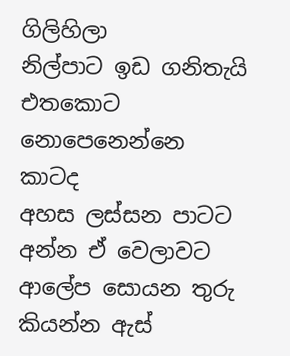ගිලිහිලා
නිල්පාට ඉඩ ගනිතැයි
එතකොට
නොපෙනෙන්නෙ කාටද
අහස ලස්සන පාටට
අන්න ඒ වෙලාවට
ආලේප සොයන තුරු
කියන්න ඇස්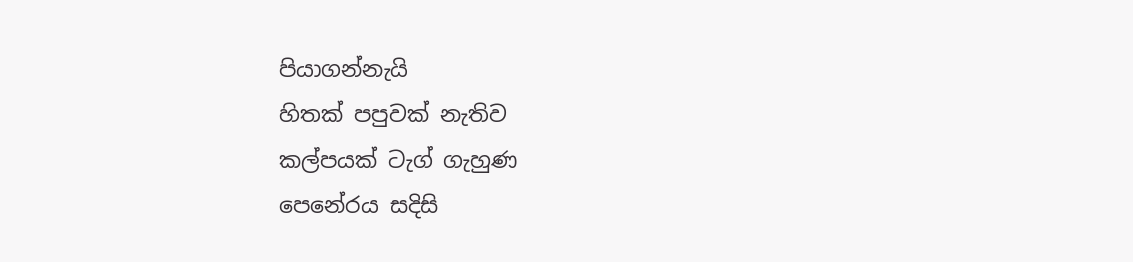පියාගන්නැයි
හිතක් පපුවක් නැතිව
කල්පයක් ටැග් ගැහුණ
පෙනේරය සදිසි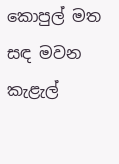කොපුල් මත සඳ මවන
කැළැල්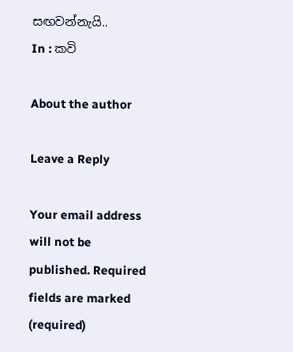සඟවන්නැයි..
In : කවි

About the author

Leave a Reply

Your email address will not be published. Required fields are marked (required)